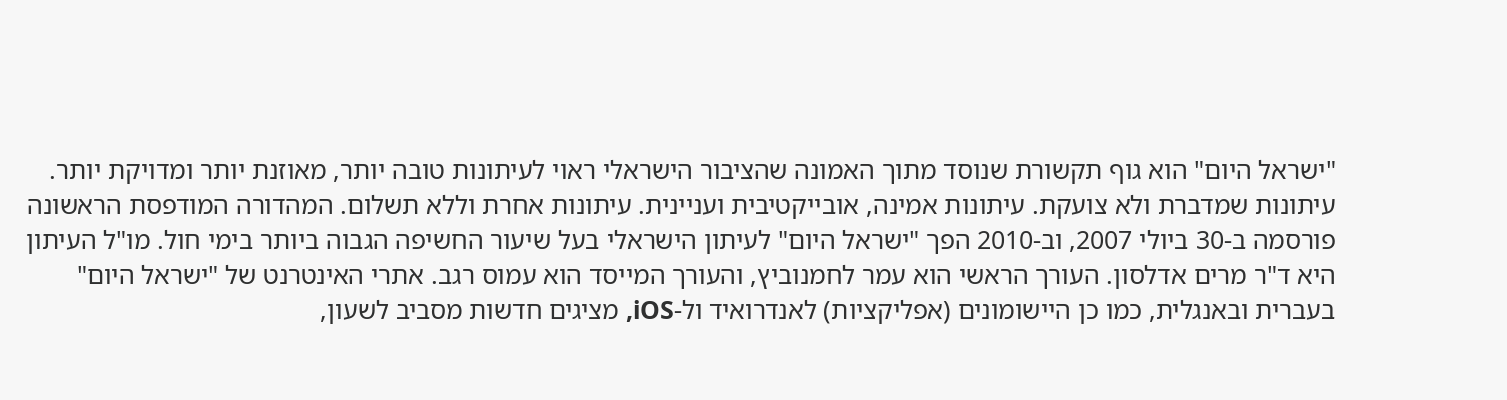"ישראל היום" הוא גוף תקשורת שנוסד מתוך האמונה שהציבור הישראלי ראוי לעיתונות טובה יותר, מאוזנת יותר ומדויקת יותר. עיתונות שמדברת ולא צועקת. עיתונות אמינה, אובייקטיבית ועניינית. עיתונות אחרת וללא תשלום. המהדורה המודפסת הראשונה פורסמה ב-30 ביולי 2007, וב-2010 הפך "ישראל היום" לעיתון הישראלי בעל שיעור החשיפה הגבוה ביותר בימי חול. מו"ל העיתון היא ד"ר מרים אדלסון. העורך הראשי הוא עמר לחמנוביץ, והעורך המייסד הוא עמוס רגב. אתרי האינטרנט של "ישראל היום" בעברית ובאנגלית, כמו כן היישומונים (אפליקציות) לאנדרואיד ול-iOS, מציגים חדשות מסביב לשעון,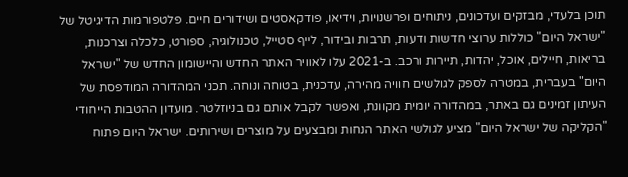תוכן בלעדי, מבזקים ועדכונים, ניתוחים ופרשנויות, וידיאו, פודקאסטים ושידורים חיים. פלטפורמות הדיגיטל של "ישראל היום" כוללות ערוצי חדשות ודעות, תרבות ובידור, לייף סטייל, טכנולוגיה, ספורט, כלכלה וצרכנות, בריאות, חיילים, אוכל, יהדות, תיירות ורכב. ב-2021 עלו לאוויר האתר החדש והיישומון החדש של "ישראל היום" בעברית, במטרה לספק לגולשים חוויה מהירה, עדכנית, בטוחה ונוחה. תכני המהדורה המודפסת של העיתון זמינים גם באתר, במהדורה יומית מקוונת, ואפשר לקבל אותם גם בניוזלטר. מועדון ההטבות הייחודי "הקליקה של ישראל היום" מציע לגולשי האתר הנחות ומבצעים על מוצרים ושירותים. ישראל היום פתוח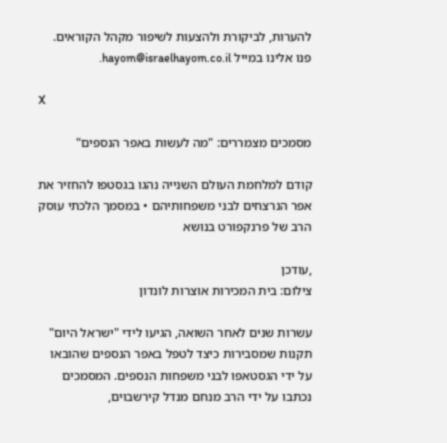להערות, לביקורת ולהצעות לשיפור מקהל הקוראים. פנו אלינו במייל hayom@israelhayom.co.il.

X

מסמכים מצמררים: "מה לעשות באפר הנספים"

קודם למלחמת העולם השנייה נהגו בגסטפו להחזיר את אפר הנרצחים לבני משפחותיהם • במסמך הלכתי עוסק הרב של פרנקפורט בנושא

,עודכן
צילום: בית המכירות אוצרות לונדון

עשרות שנים לאחר השואה, הגיעו לידי "ישראל היום" תקנות שמסבירות כיצד לטפל באפר הנספים שהובאו על ידי הגסטאפו לבני משפחות הנספים. המסמכים נכתבו על ידי הרב מנחם מנדל קירשבוים,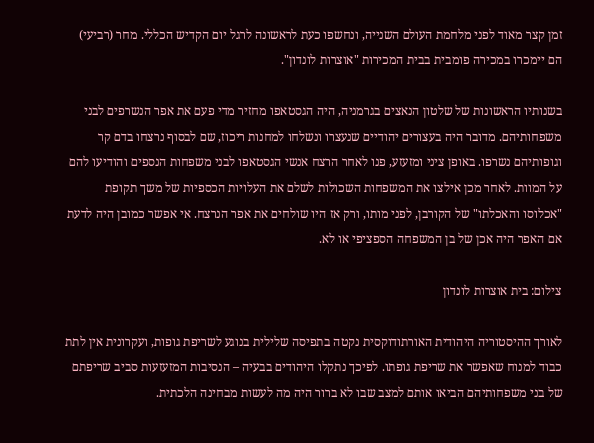זמן קצר מאוד לפני מלחמת העולם השנייה, ונחשפו כעת לראשונה לרגל יום הקדיש הכללי. מחר (רביעי) הם יימכרו במכירה פומבית בבית המכירות "אוצרות לונדון".

בשנותיו הראשונות של שלטון הנאצים בגרמניה, היה הגסטאפו מחזיר מדי פעם את אפר הנשרפים לבני משפחותיהם. מדובר היה בעצורים יהודיים שנעצרו ונשלחו למחנות ריכוז, שם לבסוף נרצחו בדם קר וגופותיהם נשרפו. באופן ציני ומזעזע, פנו לאחר הרצח אנשי הגסטאפו לבני משפחות הנספים והודיעו להם על המוות. לאחר מכן אילצו את המשפחות השכולות לשלם את העלויות הכספיות של משך תקופת "אכלוסו והאכלתו" של הקורבן, לפני מותו, ורק אז היו שולחים את אפר הנרצח. אי אפשר כמובן היה לדעת אם האפר היה אכן של בן המשפחה הספציפי או לא.

צילום: בית אוצרות לונדון

לאורך ההיסטוריה היהודית האורתודוקסית נקטה בתפיסה שלילית בנוגע לשריפת גופות, ועקרונית אין לתת כבוד למנוח שאפשר את שריפת גופתו. לפיכך נתקלו היהודים בבעיה – הנסיבות המזעזעות סביב שריפתם של בני משפחותיהם הביאו אותם למצב שבו לא ברור היה מה לעשות מבחינה הלכתית.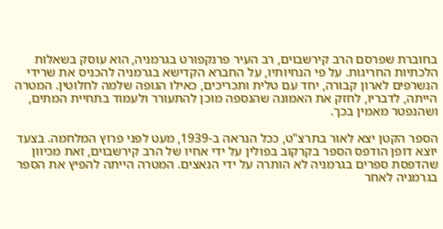בחוברת שפרסם הרב קירשבוים, רב העיר פרנקפורט בגרמניה, הוא עוסק בשאלות הלכתיות החריגות. על פי הנחיותיו, על החברא הקדישא בגרמניה להכניס את שרידי הנשרפים לארון קבורה, יחד עם טלית ותכריכים, כאילו הגופה שלמה לחלוטין. המטרה הייתה, לדבריו, לחזק את האמונה שהנספה מוכן להתעורר ולעמוד בתחיית המתים, ושהנפטר מאמין בכך.

הספר הקטן יצא לאור בתרצ"ט, ככל הנראה ב-1939, מעט לפני פרוץ המלחמה. בצעד יוצא דופן הודפס הספר בקרקוב בפולין על ידי אחיו של הרב קירשבוים, זאת מכיוון שהדפסת ספרים בגרמניה לא הותרה על ידי הנאצים. המטרה הייתה להפיץ את הספר בגרמניה לאחר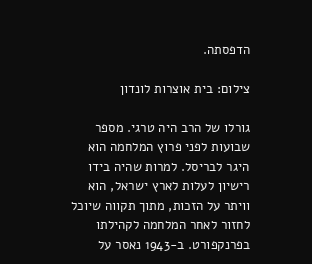הדפסתה.

צילום: בית אוצרות לונדון

גורלו של הרב היה טרגי. מספר שבועות לפני פרוץ המלחמה הוא היגר לבריסל. למרות שהיה בידו רישיון לעלות לארץ ישראל, הוא וויתר על הזכות, מתוך תקווה שיוכל לחזור לאחר המלחמה לקהילתו בפרנקפורט. ב-1943 נאסר על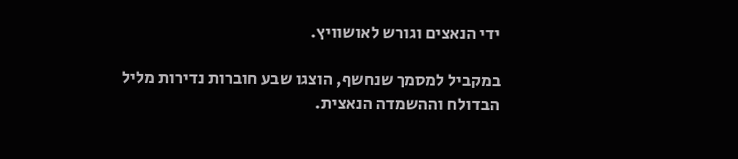ידי הנאצים וגורש לאושוויץ.

במקביל למסמך שנחשף, הוצגו שבע חוברות נדירות מליל הבדולח וההשמדה הנאצית.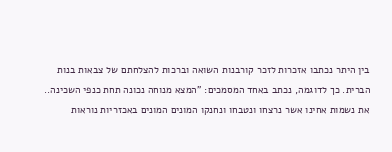בין היתר נכתבו אזכרות לזכר קורבנות השואה וברכות להצלחתם של צבאות בנות הברית. כך לדוגמה, נכתב באחד המסמכים: "המצא מנוחה נכונה תחת כנפי השכינה.. את נשמות אחינו אשר נרצחו ונטבחו ונחנקו המונים המונים באכזריות נוראות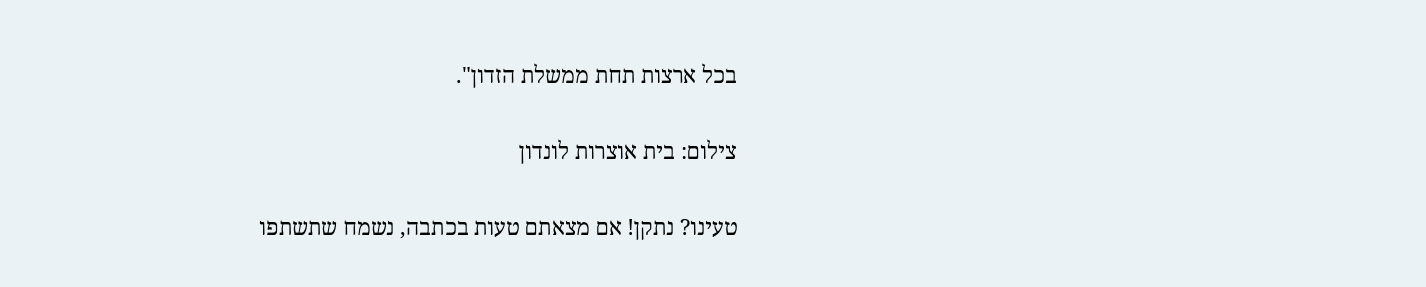בכל ארצות תחת ממשלת הזדון".

צילום: בית אוצרות לונדון

טעינו? נתקן! אם מצאתם טעות בכתבה, נשמח שתשתפו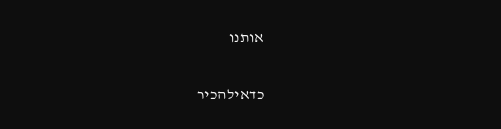אותנו

כדאילהכיר